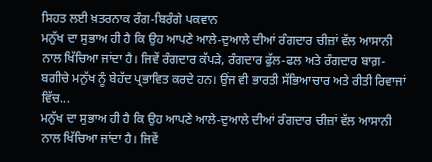ਸਿਹਤ ਲਈ ਖ਼ਤਰਨਾਕ ਰੰਗ-ਬਿਰੰਗੇ ਪਕਵਾਨ
ਮਨੁੱਖ ਦਾ ਸੁਭਾਅ ਹੀ ਹੈ ਕਿ ਉਹ ਆਪਣੇ ਆਲੇ-ਦੁਆਲੇ ਦੀਆਂ ਰੰਗਦਾਰ ਚੀਜ਼ਾਂ ਵੱਲ ਆਸਾਨੀ ਨਾਲ ਖਿੱਚਿਆ ਜਾਂਦਾ ਹੈ। ਜਿਵੇਂ ਰੰਗਦਾਰ ਕੱਪੜੇ, ਰੰਗਦਾਰ ਫੁੱਲ-ਫਲ ਅਤੇ ਰੰਗਦਾਰ ਬਾਗ਼-ਬਗੀਚੇ ਮਨੁੱਖ ਨੂੰ ਬੇਹੱਦ ਪ੍ਰਭਾਵਿਤ ਕਰਦੇ ਹਨ। ਉਂਜ ਵੀ ਭਾਰਤੀ ਸੱਭਿਆਚਾਰ ਅਤੇ ਰੀਤੀ ਰਿਵਾਜਾਂ ਵਿੱਚ...
ਮਨੁੱਖ ਦਾ ਸੁਭਾਅ ਹੀ ਹੈ ਕਿ ਉਹ ਆਪਣੇ ਆਲੇ-ਦੁਆਲੇ ਦੀਆਂ ਰੰਗਦਾਰ ਚੀਜ਼ਾਂ ਵੱਲ ਆਸਾਨੀ ਨਾਲ ਖਿੱਚਿਆ ਜਾਂਦਾ ਹੈ। ਜਿਵੇਂ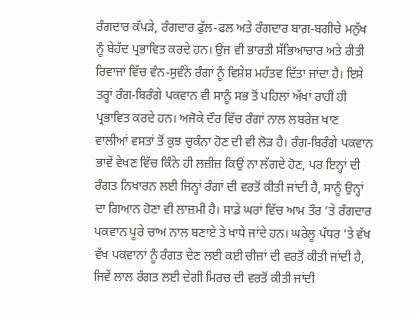ਰੰਗਦਾਰ ਕੱਪੜੇ, ਰੰਗਦਾਰ ਫੁੱਲ-ਫਲ ਅਤੇ ਰੰਗਦਾਰ ਬਾਗ਼-ਬਗੀਚੇ ਮਨੁੱਖ ਨੂੰ ਬੇਹੱਦ ਪ੍ਰਭਾਵਿਤ ਕਰਦੇ ਹਨ। ਉਂਜ ਵੀ ਭਾਰਤੀ ਸੱਭਿਆਚਾਰ ਅਤੇ ਰੀਤੀ ਰਿਵਾਜਾਂ ਵਿੱਚ ਵੰਨ-ਸੁਵੰਨੇ ਰੰਗਾਂ ਨੂੰ ਵਿਸ਼ੇਸ਼ ਮਹੱਤਵ ਦਿੱਤਾ ਜਾਂਦਾ ਹੈ। ਇਸੇ ਤਰ੍ਹਾਂ ਰੰਗ-ਬਿਰੰਗੇ ਪਕਵਾਨ ਵੀ ਸਾਨੂੰ ਸਭ ਤੋਂ ਪਹਿਲਾਂ ਅੱਖਾਂ ਰਾਹੀਂ ਹੀ ਪ੍ਰਭਾਵਿਤ ਕਰਦੇ ਹਨ। ਅਜੋਕੇ ਦੌਰ ਵਿੱਚ ਰੰਗਾਂ ਨਾਲ ਲਬਰੇਜ਼ ਖਾਣ ਵਾਲੀਆਂ ਵਸਤਾਂ ਤੋਂ ਕੁਝ ਚੁਕੰਨਾ ਹੋਣ ਦੀ ਵੀ ਲੋੜ ਹੈ। ਰੰਗ-ਬਿਰੰਗੇ ਪਕਵਾਨ ਭਾਵੇਂ ਵੇਖਣ ਵਿੱਚ ਕਿੰਨੇ ਹੀ ਲਜ਼ੀਜ਼ ਕਿਉਂ ਨਾ ਲੱਗਦੇ ਹੋਣ, ਪਰ ਇਨ੍ਹਾਂ ਦੀ ਰੰਗਤ ਨਿਖਾਰਨ ਲਈ ਜਿਨ੍ਹਾਂ ਰੰਗਾਂ ਦੀ ਵਰਤੋਂ ਕੀਤੀ ਜਾਂਦੀ ਹੈ, ਸਾਨੂੰ ਉਨ੍ਹਾਂ ਦਾ ਗਿਆਨ ਹੋਣਾ ਵੀ ਲਾਜ਼ਮੀ ਹੈ। ਸਾਡੇ ਘਰਾਂ ਵਿੱਚ ਆਮ ਤੌਰ ’ਤੇ ਰੰਗਦਾਰ ਪਕਵਾਨ ਪੂਰੇ ਚਾਅ ਨਾਲ ਬਣਾਏ ਤੇ ਖਾਧੇ ਜਾਂਦੇ ਹਨ। ਘਰੇਲੂ ਪੱਧਰ ’ਤੇ ਵੱਖ ਵੱਖ ਪਕਵਾਨਾਂ ਨੂੰ ਰੰਗਤ ਦੇਣ ਲਈ ਕਈ ਚੀਜ਼ਾਂ ਦੀ ਵਰਤੋਂ ਕੀਤੀ ਜਾਂਦੀ ਹੈ, ਜਿਵੇਂ ਲਾਲ ਰੰਗਤ ਲਈ ਦੇਗੀ ਮਿਰਚ ਦੀ ਵਰਤੋਂ ਕੀਤੀ ਜਾਂਦੀ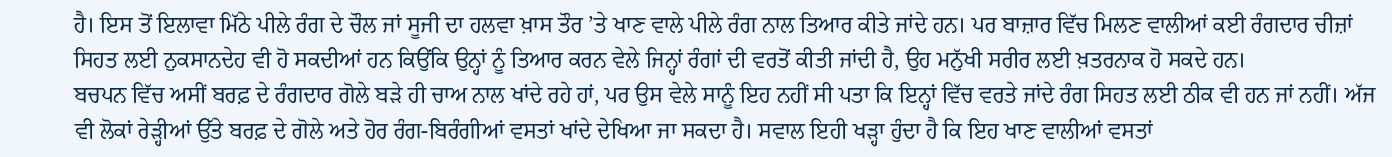ਹੈ। ਇਸ ਤੋਂ ਇਲਾਵਾ ਮਿੱਠੇ ਪੀਲੇ ਰੰਗ ਦੇ ਚੌਲ ਜਾਂ ਸੂਜੀ ਦਾ ਹਲਵਾ ਖ਼ਾਸ ਤੌਰ ’ਤੇ ਖਾਣ ਵਾਲੇ ਪੀਲੇ ਰੰਗ ਨਾਲ ਤਿਆਰ ਕੀਤੇ ਜਾਂਦੇ ਹਨ। ਪਰ ਬਾਜ਼ਾਰ ਵਿੱਚ ਮਿਲਣ ਵਾਲੀਆਂ ਕਈ ਰੰਗਦਾਰ ਚੀਜ਼ਾਂ ਸਿਹਤ ਲਈ ਨੁਕਸਾਨਦੇਹ ਵੀ ਹੋ ਸਕਦੀਆਂ ਹਨ ਕਿਉਂਕਿ ਉਨ੍ਹਾਂ ਨੂੰ ਤਿਆਰ ਕਰਨ ਵੇਲੇ ਜਿਨ੍ਹਾਂ ਰੰਗਾਂ ਦੀ ਵਰਤੋਂ ਕੀਤੀ ਜਾਂਦੀ ਹੈ, ਉਹ ਮਨੁੱਖੀ ਸਰੀਰ ਲਈ ਖ਼ਤਰਨਾਕ ਹੋ ਸਕਦੇ ਹਨ।
ਬਚਪਨ ਵਿੱਚ ਅਸੀਂ ਬਰਫ਼ ਦੇ ਰੰਗਦਾਰ ਗੋਲੇ ਬੜੇ ਹੀ ਚਾਅ ਨਾਲ ਖਾਂਦੇ ਰਹੇ ਹਾਂ, ਪਰ ਉਸ ਵੇਲੇ ਸਾਨੂੰ ਇਹ ਨਹੀਂ ਸੀ ਪਤਾ ਕਿ ਇਨ੍ਹਾਂ ਵਿੱਚ ਵਰਤੇ ਜਾਂਦੇ ਰੰਗ ਸਿਹਤ ਲਈ ਠੀਕ ਵੀ ਹਨ ਜਾਂ ਨਹੀਂ। ਅੱਜ ਵੀ ਲੋਕਾਂ ਰੇੜ੍ਹੀਆਂ ਉੱਤੇ ਬਰਫ਼ ਦੇ ਗੋਲੇ ਅਤੇ ਹੋਰ ਰੰਗ-ਬਿਰੰਗੀਆਂ ਵਸਤਾਂ ਖਾਂਦੇ ਦੇਖਿਆ ਜਾ ਸਕਦਾ ਹੈ। ਸਵਾਲ ਇਹੀ ਖੜ੍ਹਾ ਹੁੰਦਾ ਹੈ ਕਿ ਇਹ ਖਾਣ ਵਾਲੀਆਂ ਵਸਤਾਂ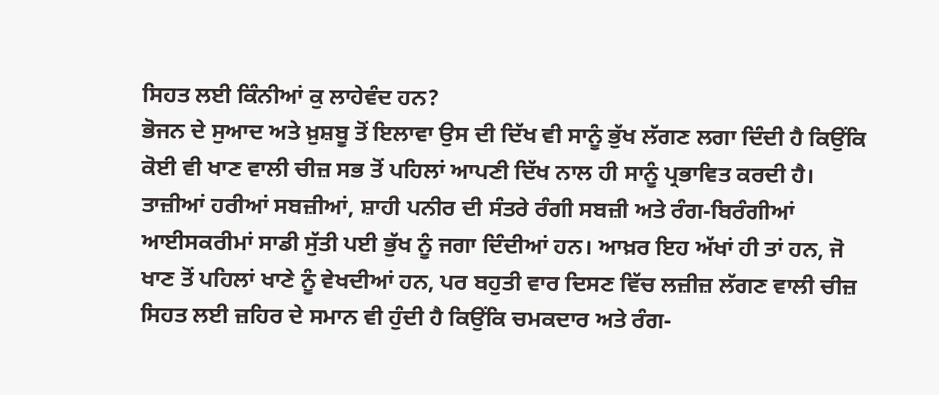ਸਿਹਤ ਲਈ ਕਿੰਨੀਆਂ ਕੁ ਲਾਹੇਵੰਦ ਹਨ?
ਭੋਜਨ ਦੇ ਸੁਆਦ ਅਤੇ ਖ਼ੁਸ਼ਬੂ ਤੋਂ ਇਲਾਵਾ ਉਸ ਦੀ ਦਿੱਖ ਵੀ ਸਾਨੂੰ ਭੁੱਖ ਲੱਗਣ ਲਗਾ ਦਿੰਦੀ ਹੈ ਕਿਉਂਕਿ ਕੋਈ ਵੀ ਖਾਣ ਵਾਲੀ ਚੀਜ਼ ਸਭ ਤੋਂ ਪਹਿਲਾਂ ਆਪਣੀ ਦਿੱਖ ਨਾਲ ਹੀ ਸਾਨੂੰ ਪ੍ਰਭਾਵਿਤ ਕਰਦੀ ਹੈ। ਤਾਜ਼ੀਆਂ ਹਰੀਆਂ ਸਬਜ਼ੀਆਂ, ਸ਼ਾਹੀ ਪਨੀਰ ਦੀ ਸੰਤਰੇ ਰੰਗੀ ਸਬਜ਼ੀ ਅਤੇ ਰੰਗ-ਬਿਰੰਗੀਆਂ ਆਈਸਕਰੀਮਾਂ ਸਾਡੀ ਸੁੱਤੀ ਪਈ ਭੁੱਖ ਨੂੰ ਜਗਾ ਦਿੰਦੀਆਂ ਹਨ। ਆਖ਼ਰ ਇਹ ਅੱਖਾਂ ਹੀ ਤਾਂ ਹਨ, ਜੋ ਖਾਣ ਤੋਂ ਪਹਿਲਾਂ ਖਾਣੇ ਨੂੰ ਵੇਖਦੀਆਂ ਹਨ, ਪਰ ਬਹੁਤੀ ਵਾਰ ਦਿਸਣ ਵਿੱਚ ਲਜ਼ੀਜ਼ ਲੱਗਣ ਵਾਲੀ ਚੀਜ਼ ਸਿਹਤ ਲਈ ਜ਼ਹਿਰ ਦੇ ਸਮਾਨ ਵੀ ਹੁੰਦੀ ਹੈ ਕਿਉਂਕਿ ਚਮਕਦਾਰ ਅਤੇ ਰੰਗ-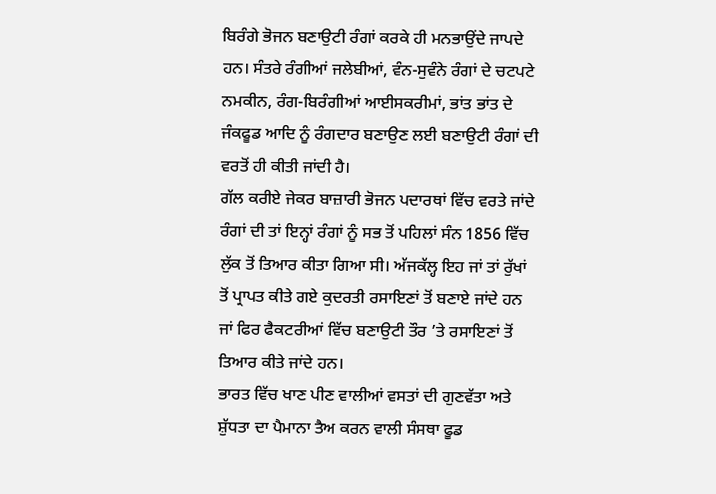ਬਿਰੰਗੇ ਭੋਜਨ ਬਣਾਉਟੀ ਰੰਗਾਂ ਕਰਕੇ ਹੀ ਮਨਭਾਉਂਦੇ ਜਾਪਦੇ ਹਨ। ਸੰਤਰੇ ਰੰਗੀਆਂ ਜਲੇਬੀਆਂ, ਵੰਨ-ਸੁਵੰਨੇ ਰੰਗਾਂ ਦੇ ਚਟਪਟੇ ਨਮਕੀਨ, ਰੰਗ-ਬਿਰੰਗੀਆਂ ਆਈਸਕਰੀਮਾਂ, ਭਾਂਤ ਭਾਂਤ ਦੇ ਜੰਕਫੂਡ ਆਦਿ ਨੂੰ ਰੰਗਦਾਰ ਬਣਾਉਣ ਲਈ ਬਣਾਉਟੀ ਰੰਗਾਂ ਦੀ ਵਰਤੋਂ ਹੀ ਕੀਤੀ ਜਾਂਦੀ ਹੈ।
ਗੱਲ ਕਰੀਏ ਜੇਕਰ ਬਾਜ਼ਾਰੀ ਭੋਜਨ ਪਦਾਰਥਾਂ ਵਿੱਚ ਵਰਤੇ ਜਾਂਦੇ ਰੰਗਾਂ ਦੀ ਤਾਂ ਇਨ੍ਹਾਂ ਰੰਗਾਂ ਨੂੰ ਸਭ ਤੋਂ ਪਹਿਲਾਂ ਸੰਨ 1856 ਵਿੱਚ ਲੁੱਕ ਤੋਂ ਤਿਆਰ ਕੀਤਾ ਗਿਆ ਸੀ। ਅੱਜਕੱਲ੍ਹ ਇਹ ਜਾਂ ਤਾਂ ਰੁੱਖਾਂ ਤੋਂ ਪ੍ਰਾਪਤ ਕੀਤੇ ਗਏ ਕੁਦਰਤੀ ਰਸਾਇਣਾਂ ਤੋਂ ਬਣਾਏ ਜਾਂਦੇ ਹਨ ਜਾਂ ਫਿਰ ਫੈਕਟਰੀਆਂ ਵਿੱਚ ਬਣਾਉਟੀ ਤੌਰ ’ਤੇ ਰਸਾਇਣਾਂ ਤੋਂ ਤਿਆਰ ਕੀਤੇ ਜਾਂਦੇ ਹਨ।
ਭਾਰਤ ਵਿੱਚ ਖਾਣ ਪੀਣ ਵਾਲੀਆਂ ਵਸਤਾਂ ਦੀ ਗੁਣਵੱਤਾ ਅਤੇ ਸ਼ੁੱਧਤਾ ਦਾ ਪੈਮਾਨਾ ਤੈਅ ਕਰਨ ਵਾਲੀ ਸੰਸਥਾ ਫੂਡ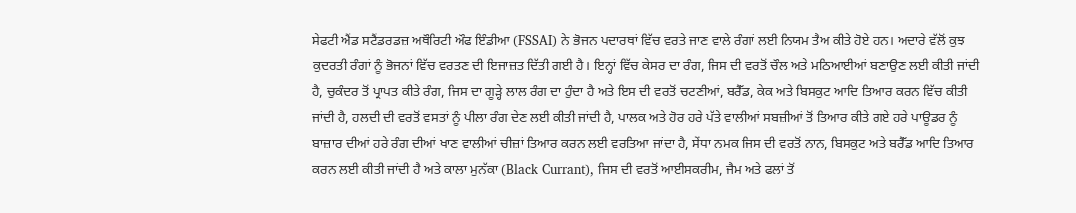ਸੇਫਟੀ ਐਂਡ ਸਟੈਂਡਰਡਜ਼ ਅਥੌਰਿਟੀ ਔਫ ਇੰਡੀਆ (FSSAI) ਨੇ ਭੋਜਨ ਪਦਾਰਥਾਂ ਵਿੱਚ ਵਰਤੇ ਜਾਣ ਵਾਲੇ ਰੰਗਾਂ ਲਈ ਨਿਯਮ ਤੈਅ ਕੀਤੇ ਹੋਏ ਹਨ। ਅਦਾਰੇ ਵੱਲੋਂ ਕੁਝ ਕੁਦਰਤੀ ਰੰਗਾਂ ਨੂੰ ਭੋਜਨਾਂ ਵਿੱਚ ਵਰਤਣ ਦੀ ਇਜਾਜ਼ਤ ਦਿੱਤੀ ਗਈ ਹੈ। ਇਨ੍ਹਾਂ ਵਿੱਚ ਕੇਸਰ ਦਾ ਰੰਗ, ਜਿਸ ਦੀ ਵਰਤੋਂ ਚੌਲ ਅਤੇ ਮਠਿਆਈਆਂ ਬਣਾਉਣ ਲਈ ਕੀਤੀ ਜਾਂਦੀ ਹੈ, ਚੁਕੰਦਰ ਤੋਂ ਪ੍ਰਾਪਤ ਕੀਤੇ ਰੰਗ, ਜਿਸ ਦਾ ਗੂੜ੍ਹੇ ਲਾਲ ਰੰਗ ਦਾ ਹੁੰਦਾ ਹੈ ਅਤੇ ਇਸ ਦੀ ਵਰਤੋਂ ਚਟਣੀਆਂ, ਬਰੈੱਡ, ਕੇਕ ਅਤੇ ਬਿਸਕੁਟ ਆਦਿ ਤਿਆਰ ਕਰਨ ਵਿੱਚ ਕੀਤੀ ਜਾਂਦੀ ਹੈ, ਹਲਦੀ ਦੀ ਵਰਤੋਂ ਵਸਤਾਂ ਨੂੰ ਪੀਲਾ ਰੰਗ ਦੇਣ ਲਈ ਕੀਤੀ ਜਾਂਦੀ ਹੈ, ਪਾਲਕ ਅਤੇ ਹੋਰ ਹਰੇ ਪੱਤੇ ਵਾਲੀਆਂ ਸਬਜ਼ੀਆਂ ਤੋਂ ਤਿਆਰ ਕੀਤੇ ਗਏ ਹਰੇ ਪਾਊਡਰ ਨੂੰ ਬਾਜ਼ਾਰ ਦੀਆਂ ਹਰੇ ਰੰਗ ਦੀਆਂ ਖਾਣ ਵਾਲੀਆਂ ਚੀਜ਼ਾਂ ਤਿਆਰ ਕਰਨ ਲਈ ਵਰਤਿਆ ਜਾਂਦਾ ਹੈ, ਸੇਂਧਾ ਨਮਕ ਜਿਸ ਦੀ ਵਰਤੋਂ ਨਾਨ, ਬਿਸਕੁਟ ਅਤੇ ਬਰੈੱਡ ਆਦਿ ਤਿਆਰ ਕਰਨ ਲਈ ਕੀਤੀ ਜਾਂਦੀ ਹੈ ਅਤੇ ਕਾਲਾ ਮੁਨੱਕਾ (Black Currant), ਜਿਸ ਦੀ ਵਰਤੋਂ ਆਈਸਕਰੀਮ, ਜੈਮ ਅਤੇ ਫਲਾਂ ਤੋਂ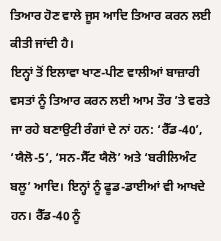ਤਿਆਰ ਹੋਣ ਵਾਲੇ ਜੂਸ ਆਦਿ ਤਿਆਰ ਕਰਨ ਲਈ ਕੀਤੀ ਜਾਂਦੀ ਹੈ।
ਇਨ੍ਹਾਂ ਤੋਂ ਇਲਾਵਾ ਖਾਣ-ਪੀਣ ਵਾਲੀਆਂ ਬਾਜ਼ਾਰੀ ਵਸਤਾਂ ਨੂੰ ਤਿਆਰ ਕਰਨ ਲਈ ਆਮ ਤੌਰ ’ਤੇ ਵਰਤੇ ਜਾ ਰਹੇ ਬਣਾਉਟੀ ਰੰਗਾਂ ਦੇ ਨਾਂ ਹਨ: ‘ਰੈੱਡ-40’, ‘ਯੈਲੋ-5’, ‘ਸਨ-ਸੈੱਟ ਯੈਲੋ’ ਅਤੇ ‘ਬਰੀਲਿਅੰਟ ਬਲੂ’ ਆਦਿ। ਇਨ੍ਹਾਂ ਨੂੰ ਫੂਡ-ਡਾਈਆਂ ਵੀ ਆਖਦੇ ਹਨ। ਰੈੱਡ-40 ਨੂੰ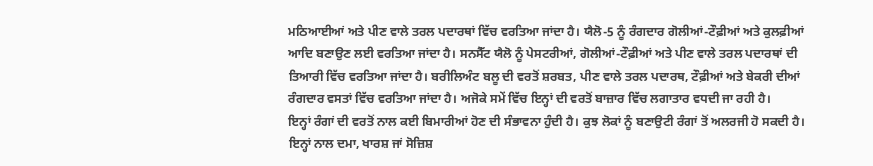ਮਠਿਆਈਆਂ ਅਤੇ ਪੀਣ ਵਾਲੇ ਤਰਲ ਪਦਾਰਥਾਂ ਵਿੱਚ ਵਰਤਿਆ ਜਾਂਦਾ ਹੈ। ਯੈਲੋ-5 ਨੂੰ ਰੰਗਦਾਰ ਗੋਲੀਆਂ-ਟੌਫ਼ੀਆਂ ਅਤੇ ਕੁਲਫ਼ੀਆਂ ਆਦਿ ਬਣਾਉਣ ਲਈ ਵਰਤਿਆ ਜਾਂਦਾ ਹੈ। ਸਨਸੈੱਟ ਯੈਲੋ ਨੂੰ ਪੇਸਟਰੀਆਂ, ਗੋਲੀਆਂ-ਟੌਫ਼ੀਆਂ ਅਤੇ ਪੀਣ ਵਾਲੇ ਤਰਲ ਪਦਾਰਥਾਂ ਦੀ ਤਿਆਰੀ ਵਿੱਚ ਵਰਤਿਆ ਜਾਂਦਾ ਹੈ। ਬਰੀਲਿਅੰਟ ਬਲੂ ਦੀ ਵਰਤੋਂ ਸ਼ਰਬਤ, ਪੀਣ ਵਾਲੇ ਤਰਲ ਪਦਾਰਥ, ਟੌਫ਼ੀਆਂ ਅਤੇ ਬੇਕਰੀ ਦੀਆਂ ਰੰਗਦਾਰ ਵਸਤਾਂ ਵਿੱਚ ਵਰਤਿਆ ਜਾਂਦਾ ਹੈ। ਅਜੋਕੇ ਸਮੇਂ ਵਿੱਚ ਇਨ੍ਹਾਂ ਦੀ ਵਰਤੋਂ ਬਾਜ਼ਾਰ ਵਿੱਚ ਲਗਾਤਾਰ ਵਧਦੀ ਜਾ ਰਹੀ ਹੈ।
ਇਨ੍ਹਾਂ ਰੰਗਾਂ ਦੀ ਵਰਤੋਂ ਨਾਲ ਕਈ ਬਿਮਾਰੀਆਂ ਹੋਣ ਦੀ ਸੰਭਾਵਨਾ ਹੁੰਦੀ ਹੈ। ਕੁਝ ਲੋਕਾਂ ਨੂੰ ਬਣਾਉਟੀ ਰੰਗਾਂ ਤੋਂ ਅਲਰਜੀ ਹੋ ਸਕਦੀ ਹੈ। ਇਨ੍ਹਾਂ ਨਾਲ ਦਮਾ, ਖਾਰਸ਼ ਜਾਂ ਸੋਜ਼ਿਸ਼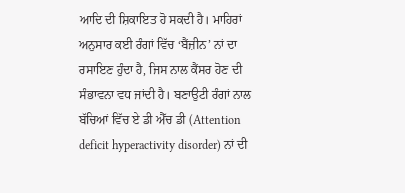ਆਦਿ ਦੀ ਸ਼ਿਕਾਇਤ ਹੋ ਸਕਦੀ ਹੈ। ਮਾਹਿਰਾਂ ਅਨੁਸਾਰ ਕਈ ਰੰਗਾਂ ਵਿੱਚ ‘ਬੈਂਜ਼ੀਨ’ ਨਾਂ ਦਾ ਰਸਾਇਣ ਹੁੰਦਾ ਹੈ, ਜਿਸ ਨਾਲ ਕੈਂਸਰ ਹੋਣ ਦੀ ਸੰਭਾਵਨਾ ਵਧ ਜਾਂਦੀ ਹੈ। ਬਣਾਉਟੀ ਰੰਗਾਂ ਨਾਲ ਬੱਚਿਆਂ ਵਿੱਚ ਏ ਡੀ ਐੱਚ ਡੀ (Attention deficit hyperactivity disorder) ਨਾਂ ਦੀ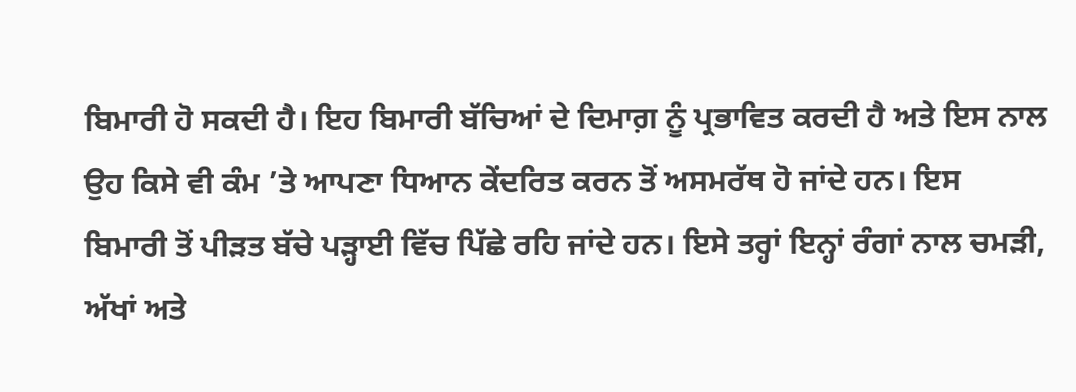ਬਿਮਾਰੀ ਹੋ ਸਕਦੀ ਹੈ। ਇਹ ਬਿਮਾਰੀ ਬੱਚਿਆਂ ਦੇ ਦਿਮਾਗ਼ ਨੂੰ ਪ੍ਰਭਾਵਿਤ ਕਰਦੀ ਹੈ ਅਤੇ ਇਸ ਨਾਲ ਉਹ ਕਿਸੇ ਵੀ ਕੰਮ ’ਤੇ ਆਪਣਾ ਧਿਆਨ ਕੇਂਦਰਿਤ ਕਰਨ ਤੋਂ ਅਸਮਰੱਥ ਹੋ ਜਾਂਦੇ ਹਨ। ਇਸ ਬਿਮਾਰੀ ਤੋਂ ਪੀੜਤ ਬੱਚੇ ਪੜ੍ਹਾਈ ਵਿੱਚ ਪਿੱਛੇ ਰਹਿ ਜਾਂਦੇ ਹਨ। ਇਸੇ ਤਰ੍ਹਾਂ ਇਨ੍ਹਾਂ ਰੰਗਾਂ ਨਾਲ ਚਮੜੀ, ਅੱਖਾਂ ਅਤੇ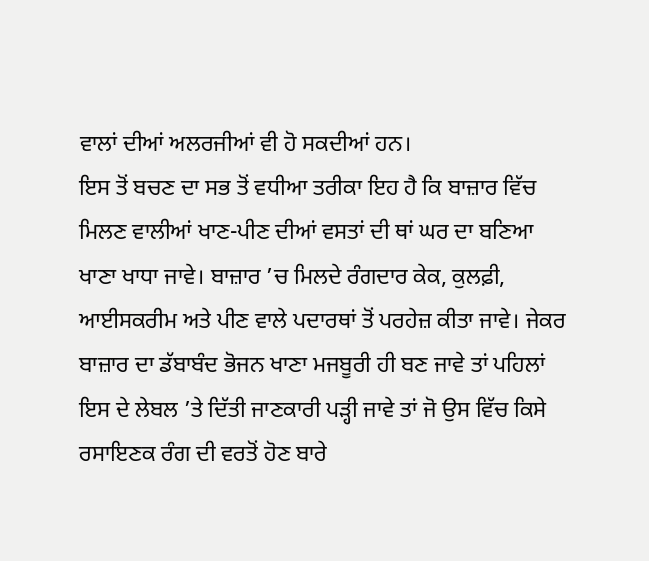ਵਾਲਾਂ ਦੀਆਂ ਅਲਰਜੀਆਂ ਵੀ ਹੋ ਸਕਦੀਆਂ ਹਨ।
ਇਸ ਤੋਂ ਬਚਣ ਦਾ ਸਭ ਤੋਂ ਵਧੀਆ ਤਰੀਕਾ ਇਹ ਹੈ ਕਿ ਬਾਜ਼ਾਰ ਵਿੱਚ ਮਿਲਣ ਵਾਲੀਆਂ ਖਾਣ-ਪੀਣ ਦੀਆਂ ਵਸਤਾਂ ਦੀ ਥਾਂ ਘਰ ਦਾ ਬਣਿਆ ਖਾਣਾ ਖਾਧਾ ਜਾਵੇ। ਬਾਜ਼ਾਰ ’ਚ ਮਿਲਦੇ ਰੰਗਦਾਰ ਕੇਕ, ਕੁਲਫ਼ੀ, ਆਈਸਕਰੀਮ ਅਤੇ ਪੀਣ ਵਾਲੇ ਪਦਾਰਥਾਂ ਤੋਂ ਪਰਹੇਜ਼ ਕੀਤਾ ਜਾਵੇ। ਜੇਕਰ ਬਾਜ਼ਾਰ ਦਾ ਡੱਬਾਬੰਦ ਭੋਜਨ ਖਾਣਾ ਮਜਬੂਰੀ ਹੀ ਬਣ ਜਾਵੇ ਤਾਂ ਪਹਿਲਾਂ ਇਸ ਦੇ ਲੇਬਲ ’ਤੇ ਦਿੱਤੀ ਜਾਣਕਾਰੀ ਪੜ੍ਹੀ ਜਾਵੇ ਤਾਂ ਜੋ ਉਸ ਵਿੱਚ ਕਿਸੇ ਰਸਾਇਣਕ ਰੰਗ ਦੀ ਵਰਤੋਂ ਹੋਣ ਬਾਰੇ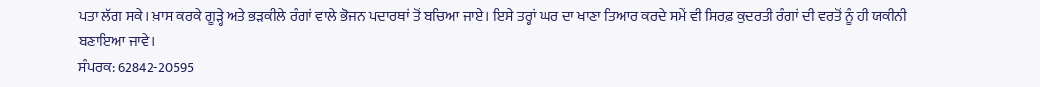ਪਤਾ ਲੱਗ ਸਕੇ। ਖ਼ਾਸ ਕਰਕੇ ਗੂੜ੍ਹੇ ਅਤੇ ਭੜਕੀਲੇ ਰੰਗਾਂ ਵਾਲੇ ਭੋਜਨ ਪਦਾਰਥਾਂ ਤੋਂ ਬਚਿਆ ਜਾਏ। ਇਸੇ ਤਰ੍ਹਾਂ ਘਰ ਦਾ ਖਾਣਾ ਤਿਆਰ ਕਰਦੇ ਸਮੇਂ ਵੀ ਸਿਰਫ਼ ਕੁਦਰਤੀ ਰੰਗਾਂ ਦੀ ਵਰਤੋਂ ਨੂੰ ਹੀ ਯਕੀਨੀ ਬਣਾਇਆ ਜਾਵੇ।
ਸੰਪਰਕ: 62842-20595